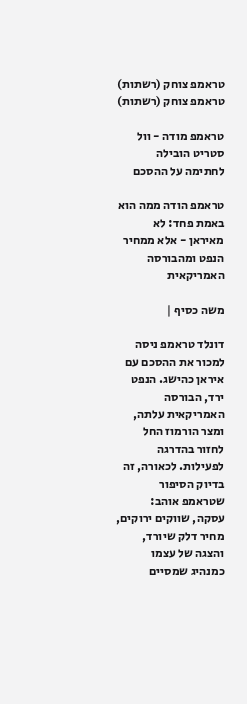טראמפ צוחק (רשתות)
טראמפ צוחק (רשתות)

טראמפ מודה - וול סטריט הובילה לחתימה על ההסכם

טראמפ הודה ממה הוא באמת פחד: לא מאיראן - אלא ממחיר הנפט ומהבורסה האמריקאית

משה כסיף |

דונלד טראמפ ניסה למכור את ההסכם עם איראן כהישג. הנפט ירד, הבורסה האמריקאית עלתה, ומצר הורמוז החל לחזור בהדרגה לפעילות. לכאורה, זה בדיוק הסיפור שטראמפ אוהב: עסקה, שווקים ירוקים, מחיר דלק שיורד, והצגה של עצמו כמנהיג שמסיים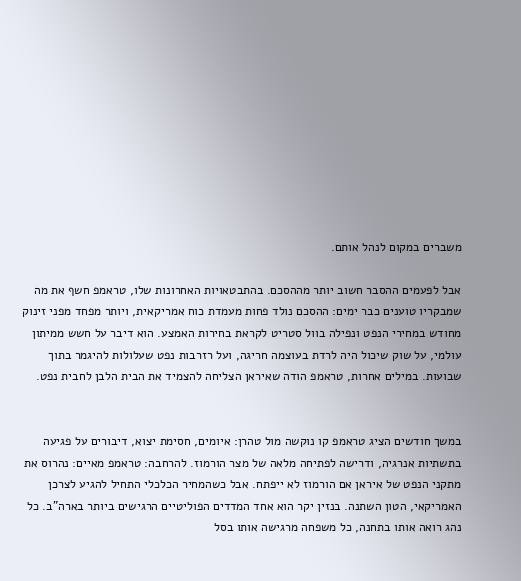משברים במקום לנהל אותם.

אבל לפעמים ההסבר חשוב יותר מההסכם. בהתבטאויות האחרונות שלו, טראמפ חשף את מה שמבקריו טוענים כבר ימים: ההסכם נולד פחות מעמדת כוח אמריקאית, ויותר מפחד מפני זינוק מחודש במחירי הנפט ונפילה בוול סטריט לקראת בחירות האמצע. הוא דיבר על חשש ממיתון עולמי, על שוק שיכול היה לרדת בעוצמה חריגה, ועל רזרבות נפט שעלולות להיגמר בתוך שבועות. במילים אחרות, טראמפ הודה שאיראן הצליחה להצמיד את הבית הלבן לחבית נפט.


במשך חודשים הציג טראמפ קו נוקשה מול טהרן: איומים, חסימת יצוא, דיבורים על פגיעה בתשתיות אנרגיה, ודרישה לפתיחה מלאה של מצר הורמוז. להרחבה: טראמפ מאיים: נהרוס את מתקני הנפט של איראן אם הורמוז לא ייפתח. אבל כשהמחיר הכלכלי התחיל להגיע לצרכן האמריקאי, הטון השתנה. בנזין יקר הוא אחד המדדים הפוליטיים הרגישים ביותר בארה"ב. כל נהג רואה אותו בתחנה, כל משפחה מרגישה אותו בסל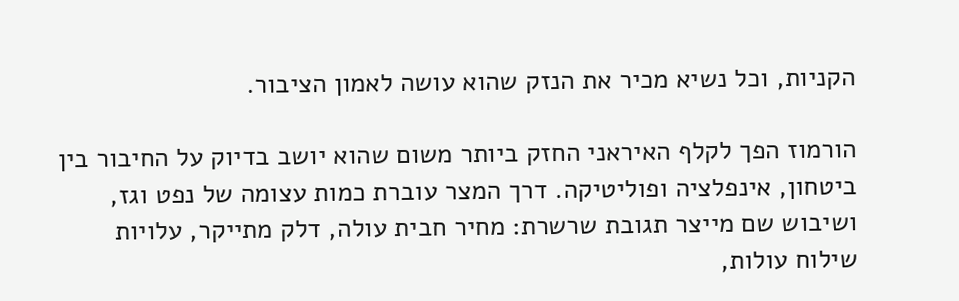הקניות, וכל נשיא מכיר את הנזק שהוא עושה לאמון הציבור.

הורמוז הפך לקלף האיראני החזק ביותר משום שהוא יושב בדיוק על החיבור בין ביטחון, אינפלציה ופוליטיקה. דרך המצר עוברת כמות עצומה של נפט וגז, ושיבוש שם מייצר תגובת שרשרת: מחיר חבית עולה, דלק מתייקר, עלויות שילוח עולות,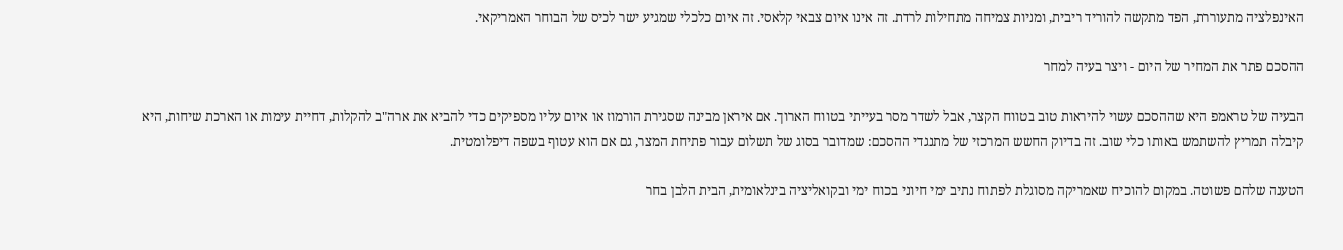האינפלציה מתעוררת, הפד מתקשה להוריד ריבית, ומניות צמיחה מתחילות לרדת. זה אינו איום צבאי קלאסי. זה איום כלכלי שמגיע ישר לכיס של הבוחר האמריקאי.

ההסכם פתר את המחיר של היום - ויצר בעיה למחר

הבעיה של טראמפ היא שההסכם עשוי להיראות טוב בטווח הקצר, אבל לשדר מסר בעייתי בטווח הארוך. אם איראן מבינה שסגירת הורמוז או איום עליו מספיקים כדי להביא את ארה"ב להקלות, דחיית עימות או הארכת שיחות, היא קיבלה תמריץ להשתמש באותו כלי שוב. זה בדיוק החשש המרכזי של מתנגדי ההסכם: שמדובר בסוג של תשלום עבור פתיחת המצר, גם אם הוא עטוף בשפה דיפלומטית.

הטענה שלהם פשוטה. במקום להוכיח שאמריקה מסוגלת לפתוח נתיב ימי חיוני בכוח ימי ובקואליציה בינלאומית, הבית הלבן בחר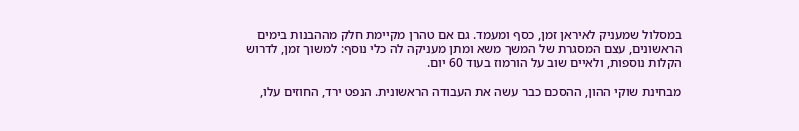במסלול שמעניק לאיראן זמן, כסף ומעמד. גם אם טהרן מקיימת חלק מההבנות בימים הראשונים, עצם המסגרת של המשך משא ומתן מעניקה לה כלי נוסף: למשוך זמן, לדרוש הקלות נוספות, ולאיים שוב על הורמוז בעוד 60 יום.

מבחינת שוקי ההון, ההסכם כבר עשה את העבודה הראשונית. הנפט ירד, החוזים עלו,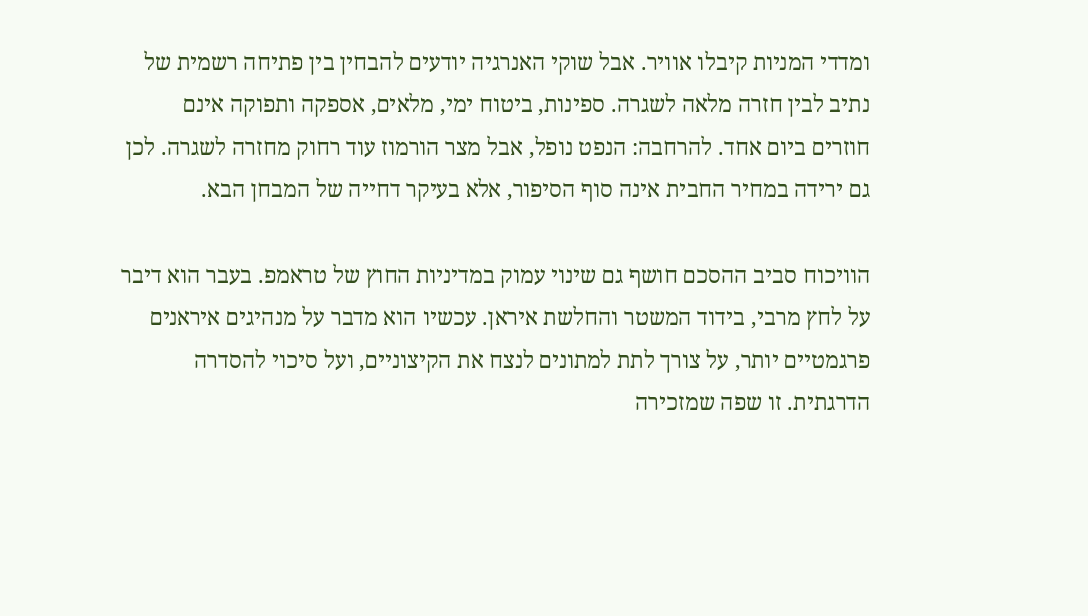ומדדי המניות קיבלו אוויר. אבל שוקי האנרגיה יודעים להבחין בין פתיחה רשמית של נתיב לבין חזרה מלאה לשגרה. ספינות, ביטוח ימי, מלאים, אספקה ותפוקה אינם חוזרים ביום אחד. להרחבה: הנפט נופל, אבל מצר הורמוז עוד רחוק מחזרה לשגרה. לכן גם ירידה במחיר החבית אינה סוף הסיפור, אלא בעיקר דחייה של המבחן הבא.

הוויכוח סביב ההסכם חושף גם שינוי עמוק במדיניות החוץ של טראמפ. בעבר הוא דיבר על לחץ מרבי, בידוד המשטר והחלשת איראן. עכשיו הוא מדבר על מנהיגים איראנים פרגמטיים יותר, על צורך לתת למתונים לנצח את הקיצוניים, ועל סיכוי להסדרה הדרגתית. זו שפה שמזכירה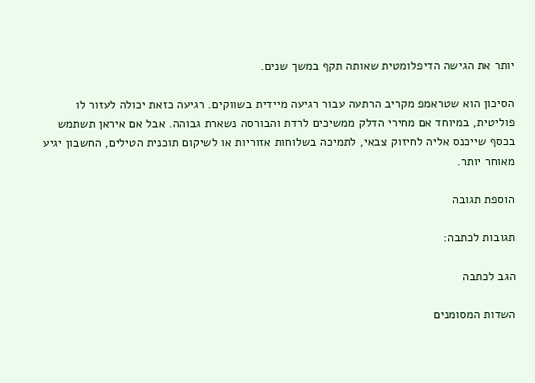יותר את הגישה הדיפלומטית שאותה תקף במשך שנים.

הסיכון הוא שטראמפ מקריב הרתעה עבור רגיעה מיידית בשווקים. רגיעה כזאת יכולה לעזור לו פוליטית, במיוחד אם מחירי הדלק ממשיכים לרדת והבורסה נשארת גבוהה. אבל אם איראן תשתמש בכסף שייכנס אליה לחיזוק צבאי, לתמיכה בשלוחות אזוריות או לשיקום תוכנית הטילים, החשבון יגיע מאוחר יותר.

הוספת תגובה

תגובות לכתבה:

הגב לכתבה

השדות המסומנים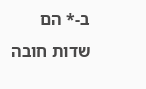ב-* הם שדות חובה